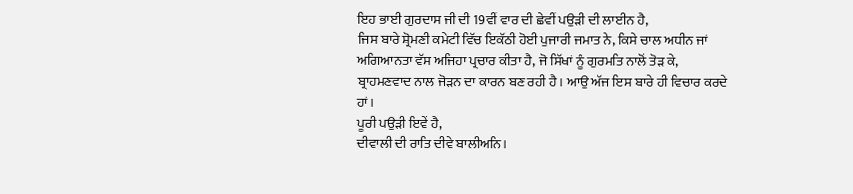ਇਹ ਭਾਈ ਗੁਰਦਾਸ ਜੀ ਦੀ 19ਵੀਂ ਵਾਰ ਦੀ ਛੇਵੀਂ ਪਉੜੀ ਦੀ ਲਾਈਨ ਹੈ,
ਜਿਸ ਬਾਰੇ ਸ਼੍ਰੋਮਣੀ ਕਮੇਟੀ ਵਿੱਚ ਇਕੱਠੀ ਹੋਈ ਪੁਜਾਰੀ ਜਮਾਤ ਨੇ, ਕਿਸੇ ਚਾਲ ਅਧੀਨ ਜਾਂ
ਅਗਿਆਨਤਾ ਵੱਸ ਅਜਿਹਾ ਪ੍ਰਚਾਰ ਕੀਤਾ ਹੈ, ਜੋ ਸਿੱਖਾਂ ਨੂੰ ਗੁਰਮਤਿ ਨਾਲੋਂ ਤੋੜ ਕੇ,
ਬ੍ਰਾਹਮਣਵਾਦ ਨਾਲ ਜੋੜਨ ਦਾ ਕਾਰਨ ਬਣ ਰਹੀ ਹੈ। ਆਉ ਅੱਜ ਇਸ ਬਾਰੇ ਹੀ ਵਿਚਾਰ ਕਰਦੇ ਹਾਂ।
ਪੂਰੀ ਪਉੜੀ ਇਵੇਂ ਹੈ,
ਦੀਵਾਲੀ ਦੀ ਰਾਤਿ ਦੀਵੇ ਬਾਲੀਅਨਿ।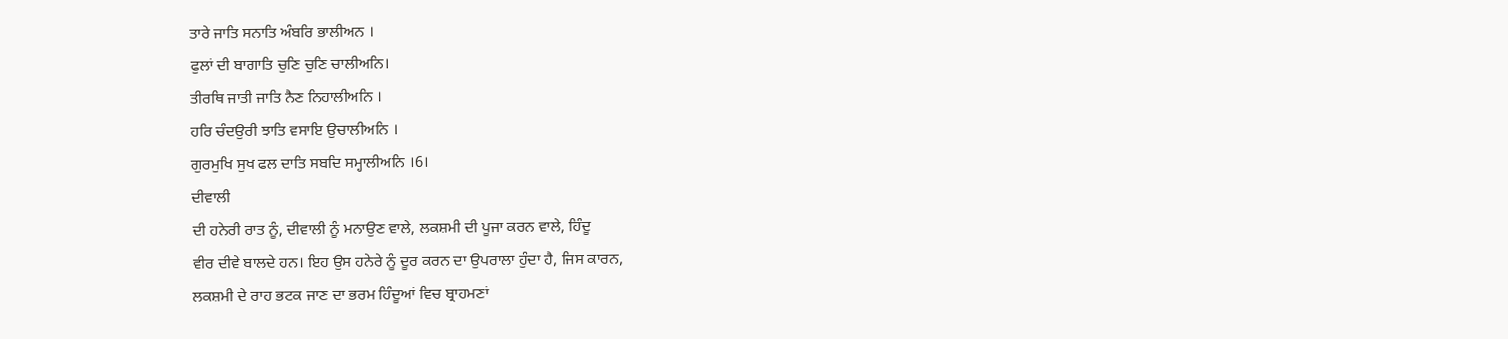ਤਾਰੇ ਜਾਤਿ ਸਨਾਤਿ ਅੰਬਰਿ ਭਾਲੀਅਨ ।
ਫੁਲਾਂ ਦੀ ਬਾਗਾਤਿ ਚੁਣਿ ਚੁਣਿ ਚਾਲੀਅਨਿ।
ਤੀਰਥਿ ਜਾਤੀ ਜਾਤਿ ਨੈਣ ਨਿਹਾਲੀਅਨਿ ।
ਹਰਿ ਚੰਦਉਰੀ ਝਾਤਿ ਵਸਾਇ ਉਚਾਲੀਅਨਿ ।
ਗੁਰਮੁਖਿ ਸੁਖ ਫਲ ਦਾਤਿ ਸਬਦਿ ਸਮ੍ਹਾਲੀਅਨਿ ।6।
ਦੀਵਾਲੀ
ਦੀ ਹਨੇਰੀ ਰਾਤ ਨੂੰ, ਦੀਵਾਲੀ ਨੂੰ ਮਨਾਉਣ ਵਾਲੇ, ਲਕਸ਼ਮੀ ਦੀ ਪੂਜਾ ਕਰਨ ਵਾਲੇ, ਹਿੰਦੂ
ਵੀਰ ਦੀਵੇ ਬਾਲਦੇ ਹਨ। ਇਹ ਉਸ ਹਨੇਰੇ ਨੂੰ ਦੂਰ ਕਰਨ ਦਾ ਉਪਰਾਲਾ ਹੁੰਦਾ ਹੈ, ਜਿਸ ਕਾਰਨ,
ਲਕਸ਼ਮੀ ਦੇ ਰਾਹ ਭਟਕ ਜਾਣ ਦਾ ਭਰਮ ਹਿੰਦੂਆਂ ਵਿਚ ਬ੍ਰਾਹਮਣਾਂ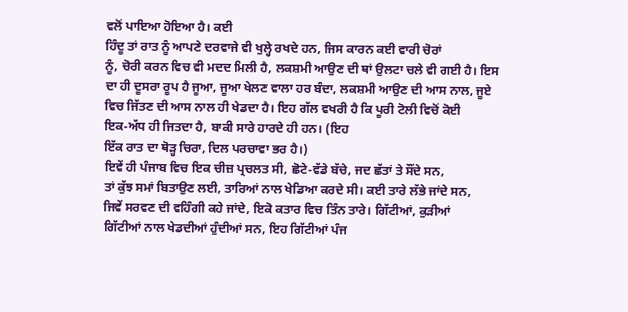ਵਲੋਂ ਪਾਇਆ ਹੋਇਆ ਹੈ। ਕਈ
ਹਿੰਦੂ ਤਾਂ ਰਾਤ ਨੂੰ ਆਪਣੇ ਦਰਵਾਜੇ ਵੀ ਖੁਲ੍ਹੇ ਰਖਦੇ ਹਨ, ਜਿਸ ਕਾਰਨ ਕਈ ਵਾਰੀ ਚੋਰਾਂ
ਨੂੰ, ਚੋਰੀ ਕਰਨ ਵਿਚ ਵੀ ਮਦਦ ਮਿਲੀ ਹੈ, ਲਕਸ਼ਮੀ ਆਉਣ ਦੀ ਥਾਂ ਉਲਟਾ ਚਲੇ ਵੀ ਗਈ ਹੈ। ਇਸ
ਦਾ ਹੀ ਦੂਸਰਾ ਰੂਪ ਹੈ ਜੂਆ, ਜੂਆ ਖੇਲਣ ਵਾਲਾ ਹਰ ਬੰਦਾ, ਲਕਸ਼ਮੀ ਆਉਣ ਦੀ ਆਸ ਨਾਲ, ਜੂਏ
ਵਿਚ ਜਿੱਤਣ ਦੀ ਆਸ ਨਾਲ ਹੀ ਖੇਡਦਾ ਹੈ। ਇਹ ਗੱਲ ਵਖਰੀ ਹੈ ਕਿ ਪੂਰੀ ਟੋਲੀ ਵਿਚੋਂ ਕੋਈ
ਇਕ-ਅੱਧ ਹੀ ਜਿਤਦਾ ਹੈ, ਬਾਕੀ ਸਾਰੇ ਹਾਰਦੇ ਹੀ ਹਨ। (ਇਹ
ਇੱਕ ਰਾਤ ਦਾ ਥੋੜ੍ਹ ਚਿਰਾ, ਦਿਲ ਪਰਚਾਵਾ ਭਰ ਹੈ।)
ਇਵੇਂ ਹੀ ਪੰਜਾਬ ਵਿਚ ਇਕ ਚੀਜ਼ ਪ੍ਰਚਲਤ ਸੀ, ਛੋਟੇ-ਵੱਡੇ ਬੱਚੇ, ਜਦ ਛੱਤਾਂ ਤੇ ਸੌਂਦੇ ਸਨ,
ਤਾਂ ਕੁੱਝ ਸਮਾਂ ਬਿਤਾਉਣ ਲਈ, ਤਾਰਿਆਂ ਨਾਲ ਖੇਡਿਆ ਕਰਦੇ ਸੀ। ਕਈ ਤਾਰੇ ਲੱਭੇ ਜਾਂਦੇ ਸਨ,
ਜਿਵੇਂ ਸਰਵਣ ਦੀ ਵਹਿੰਗੀ ਕਹੇ ਜਾਂਦੇ, ਇਕੋ ਕਤਾਰ ਵਿਚ ਤਿੰਨ ਤਾਰੇ। ਗਿੱਟੀਆਂ, ਕੁੜੀਆਂ
ਗਿੱਟੀਆਂ ਨਾਲ ਖੇਡਦੀਆਂ ਹੁੰਦੀਆਂ ਸਨ, ਇਹ ਗਿੱਟੀਆਂ ਪੰਜ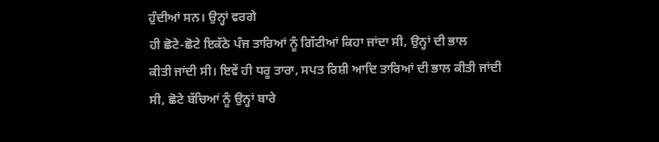ਹੁੰਦੀਆਂ ਸਨ। ਉਨ੍ਹਾਂ ਵਰਗੇ
ਹੀ ਛੋਟੇ-ਛੋਟੇ ਇਕੱਠੇ ਪੰਜ ਤਾਰਿਆਂ ਨੂੰ ਗਿੱਟੀਆਂ ਕਿਹਾ ਜਾਂਦਾ ਸੀ, ਉਨ੍ਹਾਂ ਦੀ ਭਾਲ
ਕੀਤੀ ਜਾਂਦੀ ਸੀ। ਇਵੇਂ ਹੀ ਧਰੂ ਤਾਰਾ, ਸਪਤ ਰਿਸ਼ੀ ਆਦਿ ਤਾਰਿਆਂ ਦੀ ਭਾਲ ਕੀਤੀ ਜਾਂਦੀ
ਸੀ, ਛੋਟੇ ਬੱਚਿਆਂ ਨੂੰ ਉਨ੍ਹਾਂ ਬਾਰੇ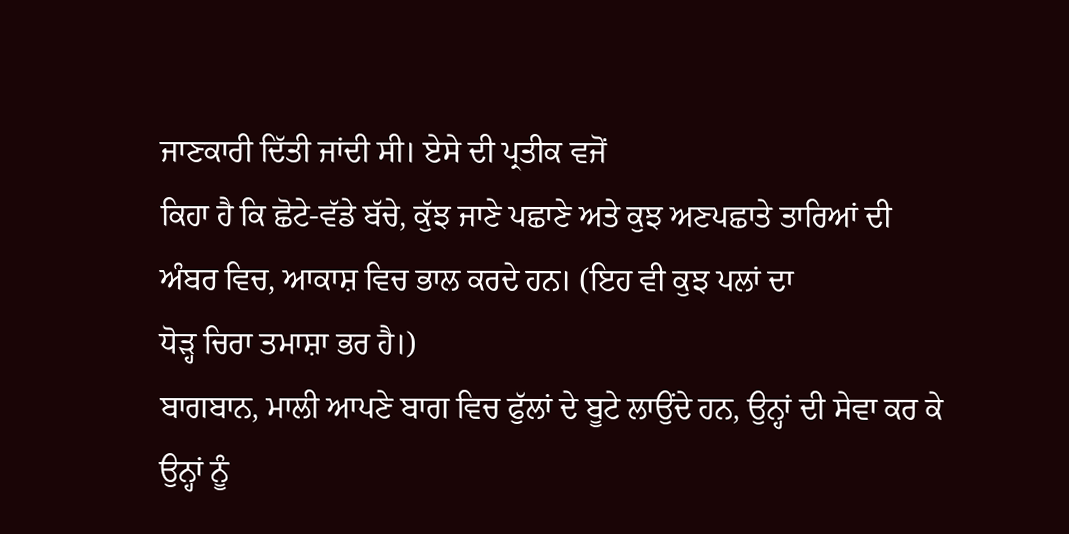ਜਾਣਕਾਰੀ ਦਿੱਤੀ ਜਾਂਦੀ ਸੀ। ਏਸੇ ਦੀ ਪ੍ਰਤੀਕ ਵਜੋਂ
ਕਿਹਾ ਹੈ ਕਿ ਛੋਟੇ-ਵੱਡੇ ਬੱਚੇ, ਕੁੱਝ ਜਾਣੇ ਪਛਾਣੇ ਅਤੇ ਕੁਝ ਅਣਪਛਾਤੇ ਤਾਰਿਆਂ ਦੀ
ਅੰਬਰ ਵਿਚ, ਆਕਾਸ਼ ਵਿਚ ਭਾਲ ਕਰਦੇ ਹਨ। (ਇਹ ਵੀ ਕੁਝ ਪਲਾਂ ਦਾ
ਧੋੜ੍ਹ ਚਿਰਾ ਤਮਾਸ਼ਾ ਭਰ ਹੈ।)
ਬਾਗਬਾਨ, ਮਾਲੀ ਆਪਣੇ ਬਾਗ ਵਿਚ ਫੁੱਲਾਂ ਦੇ ਬੂਟੇ ਲਾਉਂਦੇ ਹਨ, ਉਨ੍ਹਾਂ ਦੀ ਸੇਵਾ ਕਰ ਕੇ
ਉਨ੍ਹਾਂ ਨੂੰ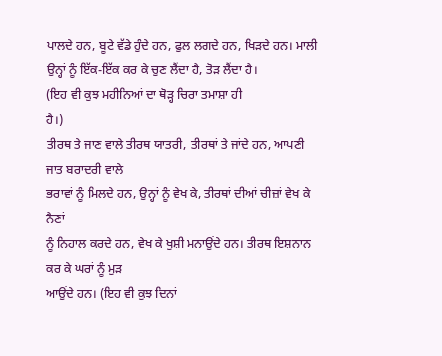ਪਾਲਦੇ ਹਨ, ਬੂਟੇ ਵੱਡੇ ਹੁੰਦੇ ਹਨ, ਫੁਲ ਲਗਦੇ ਹਨ, ਖਿੜਦੇ ਹਨ। ਮਾਲੀ
ਉਨ੍ਹਾਂ ਨੂੰ ਇੱਕ-ਇੱਕ ਕਰ ਕੇ ਚੁਣ ਲੈਂਦਾ ਹੈ, ਤੋੜ ਲੈਂਦਾ ਹੈ।
(ਇਹ ਵੀ ਕੁਝ ਮਹੀਨਿਆਂ ਦਾ ਥੋੜ੍ਹ ਚਿਰਾ ਤਮਾਸ਼ਾ ਹੀ
ਹੈ।)
ਤੀਰਥ ਤੇ ਜਾਣ ਵਾਲੇ ਤੀਰਥ ਯਾਤਰੀ, ਤੀਰਥਾਂ ਤੇ ਜਾਂਦੇ ਹਨ, ਆਪਣੀ ਜਾਤ ਬਰਾਦਰੀ ਵਾਲੇ
ਭਰਾਵਾਂ ਨੂੰ ਮਿਲਦੇ ਹਨ, ਉਨ੍ਹਾਂ ਨੂੰ ਵੇਖ ਕੇ, ਤੀਰਥਾਂ ਦੀਆਂ ਚੀਜ਼ਾਂ ਵੇਖ ਕੇ ਨੈਣਾਂ
ਨੂੰ ਨਿਹਾਲ ਕਰਦੇ ਹਨ, ਵੇਖ ਕੇ ਖੁਸ਼ੀ ਮਨਾਉਂਦੇ ਹਨ। ਤੀਰਥ ਇਸ਼ਨਾਨ ਕਰ ਕੇ ਘਰਾਂ ਨੂੰ ਮੁੜ
ਆਉਂਦੇ ਹਨ। (ਇਹ ਵੀ ਕੁਝ ਦਿਨਾਂ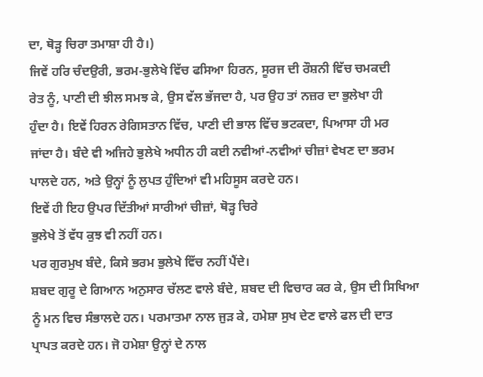ਦਾ, ਥੋੜ੍ਹ ਚਿਰਾ ਤਮਾਸ਼ਾ ਹੀ ਹੈ।)
ਜਿਵੇਂ ਹਰਿ ਚੰਦਉਰੀ, ਭਰਮ-ਭੁਲੇਖੇ ਵਿੱਚ ਫਸਿਆ ਹਿਰਨ, ਸੂਰਜ ਦੀ ਰੌਸ਼ਨੀ ਵਿੱਚ ਚਮਕਦੀ
ਰੇਤ ਨੂੰ, ਪਾਣੀ ਦੀ ਝੀਲ ਸਮਝ ਕੇ, ਉਸ ਵੱਲ ਭੱਜਦਾ ਹੈ, ਪਰ ਉਹ ਤਾਂ ਨਜ਼ਰ ਦਾ ਭੁਲੇਖਾ ਹੀ
ਹੁੰਦਾ ਹੈ। ਇਵੇਂ ਹਿਰਨ ਰੇਗਿਸਤਾਨ ਵਿੱਚ, ਪਾਣੀ ਦੀ ਭਾਲ ਵਿੱਚ ਭਟਕਦਾ, ਪਿਆਸਾ ਹੀ ਮਰ
ਜਾਂਦਾ ਹੈ। ਬੰਦੇ ਵੀ ਅਜਿਹੇ ਭੁਲੇਖੇ ਅਧੀਨ ਹੀ ਕਈ ਨਵੀਆਂ-ਨਵੀਆਂ ਚੀਜ਼ਾਂ ਵੇਖਣ ਦਾ ਭਰਮ
ਪਾਲਦੇ ਹਨ, ਅਤੇ ਉਨ੍ਹਾਂ ਨੂੰ ਲੁਪਤ ਹੁੰਦਿਆਂ ਵੀ ਮਹਿਸੂਸ ਕਰਦੇ ਹਨ।
ਇਵੇਂ ਹੀ ਇਹ ਉਪਰ ਦਿੱਤੀਆਂ ਸਾਰੀਆਂ ਚੀਜ਼ਾਂ, ਥੋੜ੍ਹ ਚਿਰੇ
ਭੁਲੇਖੇ ਤੋਂ ਵੱਧ ਕੁਝ ਵੀ ਨਹੀਂ ਹਨ।
ਪਰ ਗੁਰਮੁਖ ਬੰਦੇ, ਕਿਸੇ ਭਰਮ ਭੁਲੇਖੇ ਵਿੱਚ ਨਹੀਂ ਪੈਂਦੇ।
ਸ਼ਬਦ ਗੁਰੂ ਦੇ ਗਿਆਨ ਅਨੁਸਾਰ ਚੱਲਣ ਵਾਲੇ ਬੰਦੇ, ਸ਼ਬਦ ਦੀ ਵਿਚਾਰ ਕਰ ਕੇ, ਉਸ ਦੀ ਸਿਖਿਆ
ਨੂੰ ਮਨ ਵਿਚ ਸੰਭਾਲਦੇ ਹਨ। ਪਰਮਾਤਮਾ ਨਾਲ ਜੁੜ ਕੇ, ਹਮੇਸ਼ਾ ਸੁਖ ਦੇਣ ਵਾਲੇ ਫਲ ਦੀ ਦਾਤ
ਪ੍ਰਾਪਤ ਕਰਦੇ ਹਨ। ਜੋ ਹਮੇਸ਼ਾ ਉਨ੍ਹਾਂ ਦੇ ਨਾਲ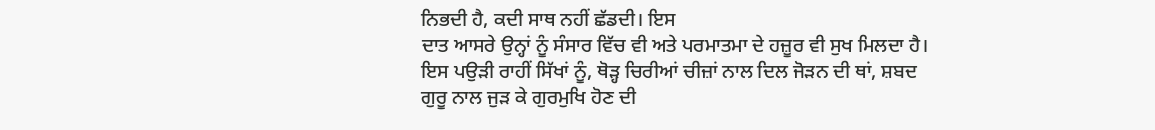ਨਿਭਦੀ ਹੈ, ਕਦੀ ਸਾਥ ਨਹੀਂ ਛੱਡਦੀ। ਇਸ
ਦਾਤ ਆਸਰੇ ਉਨ੍ਹਾਂ ਨੂੰ ਸੰਸਾਰ ਵਿੱਚ ਵੀ ਅਤੇ ਪਰਮਾਤਮਾ ਦੇ ਹਜ਼ੂਰ ਵੀ ਸੁਖ ਮਿਲਦਾ ਹੈ।
ਇਸ ਪਉੜੀ ਰਾਹੀਂ ਸਿੱਖਾਂ ਨੂੰ, ਥੋੜ੍ਹ ਚਿਰੀਆਂ ਚੀਜ਼ਾਂ ਨਾਲ ਦਿਲ ਜੋੜਨ ਦੀ ਥਾਂ, ਸ਼ਬਦ
ਗੁਰੂ ਨਾਲ ਜੁੜ ਕੇ ਗੁਰਮੁਖਿ ਹੋਣ ਦੀ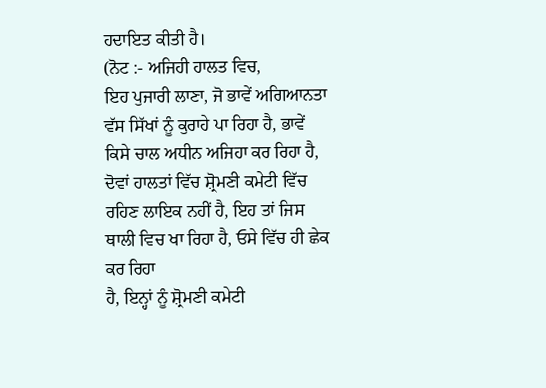ਹਦਾਇਤ ਕੀਤੀ ਹੈ।
(ਨੋਟ :- ਅਜਿਹੀ ਹਾਲਤ ਵਿਚ,
ਇਹ ਪੁਜਾਰੀ ਲਾਣਾ, ਜੋ ਭਾਵੇਂ ਅਗਿਆਨਤਾ ਵੱਸ ਸਿੱਖਾਂ ਨੂੰ ਕੁਰਾਹੇ ਪਾ ਰਿਹਾ ਹੈ, ਭਾਵੇਂ
ਕਿਸੇ ਚਾਲ ਅਧੀਨ ਅਜਿਹਾ ਕਰ ਰਿਹਾ ਹੈ, ਦੋਵਾਂ ਹਾਲਤਾਂ ਵਿੱਚ ਸ਼੍ਰੋਮਣੀ ਕਮੇਟੀ ਵਿੱਚ
ਰਹਿਣ ਲਾਇਕ ਨਹੀਂ ਹੈ, ਇਹ ਤਾਂ ਜਿਸ ਥਾਲੀ ਵਿਚ ਖਾ ਰਿਹਾ ਹੈ, ਓਸੇ ਵਿੱਚ ਹੀ ਛੇਕ ਕਰ ਰਿਹਾ
ਹੈ, ਇਨ੍ਹਾਂ ਨੂੰ ਸ਼੍ਰੋਮਣੀ ਕਮੇਟੀ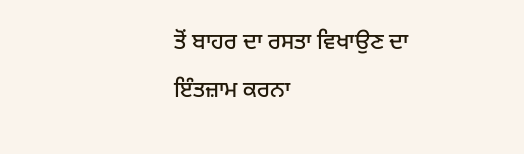ਤੋਂ ਬਾਹਰ ਦਾ ਰਸਤਾ ਵਿਖਾਉਣ ਦਾ ਇੰਤਜ਼ਾਮ ਕਰਨਾ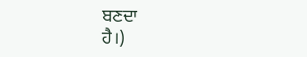ਬਣਦਾ
ਹੈ।)